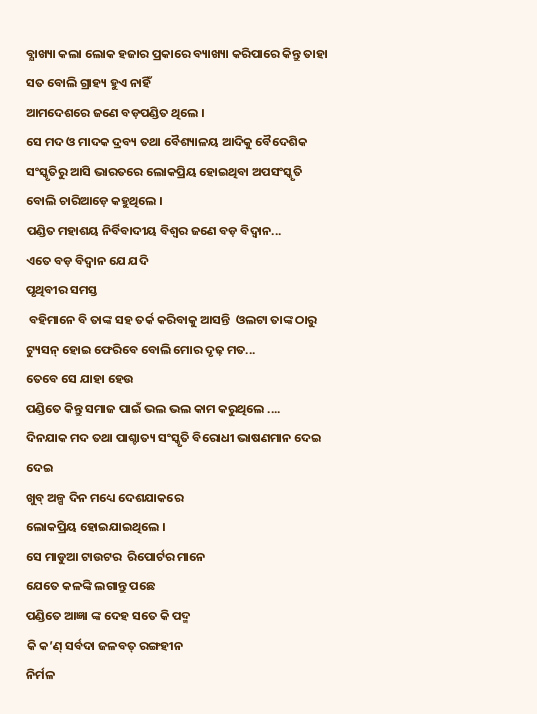ବ୍ଯାଖ୍ୟା କଲା ଲୋକ ହଜାର ପ୍ରକାରେ ବ୍ୟାଖ୍ୟା କରିପାରେ କିନ୍ତୁ ତାହା ସତ ବୋଲି ଗ୍ରାହ୍ୟ ହୁଏ ନାହିଁ
ଆମଦେଶରେ ଜଣେ ବଡ଼ପଣ୍ଡିତ ଥିଲେ ।
ସେ ମଦ ଓ ମାଦକ ଦ୍ରବ୍ୟ ତଥା ବୈଶ୍ୟାଳୟ ଆଦିକୁ ବୈଦେଶିକ ସଂସ୍କୃତିରୁ ଆସି ଭାରତରେ ଲୋକପ୍ରିୟ ହୋଇଥିବା ଅପସଂସ୍କୃତି ବୋଲି ଚାରିଆଡ଼େ କହୁଥିଲେ ।
ପଣ୍ଡିତ ମହାଶୟ ନିର୍ବିବାଦୀୟ ବିଶ୍ବର ଜଣେ ବଡ଼ ବିଦ୍ବାନ...
ଏତେ ବଡ଼ ବିଦ୍ବାନ ଯେ ଯଦି
ପୃଥିବୀର ସମସ୍ତ
 ବହିମାନେ ବି ତାଙ୍କ ସହ ତର୍କ କରିବାକୁ ଆସନ୍ତି  ଓଲଟା ତାଙ୍କ ଠାରୁ ଟ୍ୟୁସନ୍ ହୋଇ ଫେରିବେ ବୋଲି ମୋର ଦୃଢ଼ ମତ...
ତେବେ ସେ ଯାହା ହେଉ
ପଣ୍ଡିତେ କିନ୍ତୁ ସମାଜ ପାଇଁ ଭଲ ଭଲ କାମ କରୁଥିଲେ ....
ଦିନଯାକ ମଦ ତଥା ପାଶ୍ଚାତ୍ୟ ସଂସ୍କୃତି ବିରୋଧୀ ଭାଷଣମାନ ଦେଇ ଦେଇ
ଖୁବ୍ ଅଳ୍ପ ଦିନ ମଧ୍ୟେ ଦେଶଯାକରେ
ଲୋକପ୍ରିୟ ହୋଇଯାଇଥିଲେ ।
ସେ ମାଡୁଆ ଟାଉଟର  ରିପୋର୍ଟର ମାନେ
ଯେତେ କଳଙ୍କି ଲଗାନ୍ତୁ ପଛେ
ପଣ୍ଡିତେ ଆଜ୍ଞା ଙ୍କ ଦେହ ସତେ କି ପଦ୍ମ
କି କ’ଣ୍ ସର୍ବଦା ଜଳବତ୍ ରଙ୍ଗହୀନ
ନିର୍ମଳ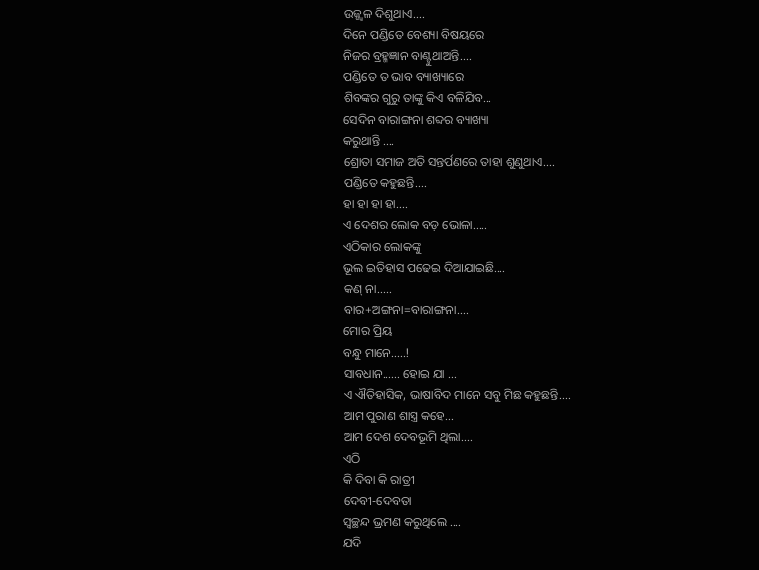ଉଜ୍ଜ୍ୱଳ ଦିଶୁଥାଏ....
ଦିନେ ପଣ୍ଡିତେ ବେଶ୍ୟା ବିଷୟରେ
ନିଜର ବ୍ରହ୍ମଜ୍ଞାନ ବାଣ୍ଟୁଥାଅନ୍ତି....
ପଣ୍ଡିତେ ତ ଭାବ ବ୍ୟାଖ୍ୟାରେ
ଶିବଙ୍କର ଗୁରୁ ତାଙ୍କୁ କିଏ ବଳିଯିବ...
ସେଦିନ ବାରାଙ୍ଗନା ଶବ୍ଦର ବ୍ୟାଖ୍ୟା
କରୁଥାନ୍ତି ....
ଶ୍ରୋତା ସମାଜ ଅତି ସନ୍ତର୍ପଣରେ ତାହା ଶୁଣୁଥାଏ....
ପଣ୍ଡିତେ କହୁଛନ୍ତି....
ହା ହା ହା ହା....
ଏ ଦେଶର ଲୋକ ବଡ଼ ଭୋଳା.....
ଏଠିକାର ଲୋକଙ୍କୁ
ଭୂଲ ଇତିହାସ ପଢେଇ ଦିଆଯାଇଛି....
କଣ୍ ନା.....
ବାର+ଅଙ୍ଗନା=ବାରାଙ୍ଗନା....
ମୋର ପ୍ରିୟ
ବନ୍ଧୁ ମାନେ.....!
ସାବଧାନ...... ହୋଇ ଯା ...
ଏ ଐତିହାସିକ, ଭାଷାବିଦ ମାନେ ସବୁ ମିଛ କହୁଛନ୍ତି....
ଆମ ପୁରାଣ ଶାସ୍ତ୍ର କହେ...
ଆମ ଦେଶ ଦେବଭୂମି ଥିଲା....
ଏଠି
କି ଦିବା କି ରାତ୍ରୀ
ଦେବୀ-ଦେବତା
ସ୍ବଚ୍ଛନ୍ଦ ଭ୍ରମଣ କରୁଥିଲେ ....
ଯଦି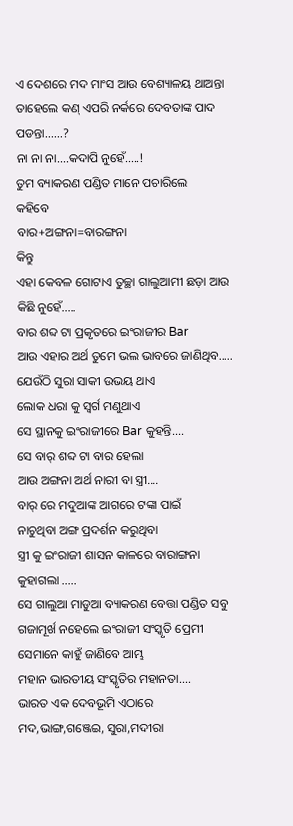ଏ ଦେଶରେ ମଦ ମାଂସ ଆଉ ବେଶ୍ୟାଳୟ ଥାଅନ୍ତା ତାହେଲେ କଣ୍ ଏପରି ନର୍କରେ ଦେବତାଙ୍କ ପାଦ ପଡନ୍ତା......?
ନା ନା ନା....କଦାପି ନୁହେଁ.....!
ତୁମ ବ୍ୟାକରଣ ପଣ୍ଡିତ ମାନେ ପଚାରିଲେ
କହିବେ
ବାର+ଅଙ୍ଗନା=ବାରଙ୍ଗନା
କିନ୍ତୁ
ଏହା କେବଳ ଗୋଟାଏ ତୁଚ୍ଛା ଗାଲୁଆମୀ ଛଡ଼ା ଆଉ କିଛି ନୁହେଁ.....
ବାର ଶବ୍ଦ ଟା ପ୍ରକୃତରେ ଇଂରାଜୀର Bar
ଆଉ ଏହାର ଅର୍ଥ ତୁମେ ଭଲ ଭାବରେ ଜାଣିଥିବ.....
ଯେଉଁଠି ସୁରା ସାକୀ ଉଭୟ ଥାଏ
ଲୋକ ଧରା କୁ ସ୍ବର୍ଗ ମଣୁଥାଏ
ସେ ସ୍ଥାନକୁ ଇଂରାଜୀରେ Bar କୁହନ୍ତି....
ସେ ବାର୍ ଶବ୍ଦ ଟା ବାର ହେଲା
ଆଉ ଅଙ୍ଗନା ଅର୍ଥ ନାରୀ ବା ସ୍ତ୍ରୀ....
ବାର୍ ରେ ମଦୁଆଙ୍କ ଆଗରେ ଟଙ୍କା ପାଇଁ
ନାଚୁଥିବା ଅଙ୍ଗ ପ୍ରଦର୍ଶନ କରୁଥିବା
ସ୍ତ୍ରୀ କୁ ଇଂରାଜୀ ଶାସନ କାଳରେ ବାରାଙ୍ଗନା କୁହାଗଲା .....
ସେ ଗାଲୁଆ ମାଡୁଆ ବ୍ୟାକରଣ ବେତ୍ତା ପଣ୍ଡିତ ସବୁ ଗଜାମୂର୍ଖ ନହେଲେ ଇଂରାଜୀ ସଂସ୍କୃତି ପ୍ରେମୀ ସେମାନେ କାହୁଁ ଜାଣିବେ ଆମ୍ଭ
ମହାନ ଭାରତୀୟ ସଂସ୍କୃତିର ମହାନତା....
ଭାରତ ଏକ ଦେବଭୂମି ଏଠାରେ
ମଦ,ଭାଙ୍ଗ,ଗଞ୍ଜେଇ, ସୁରା,ମଦୀରା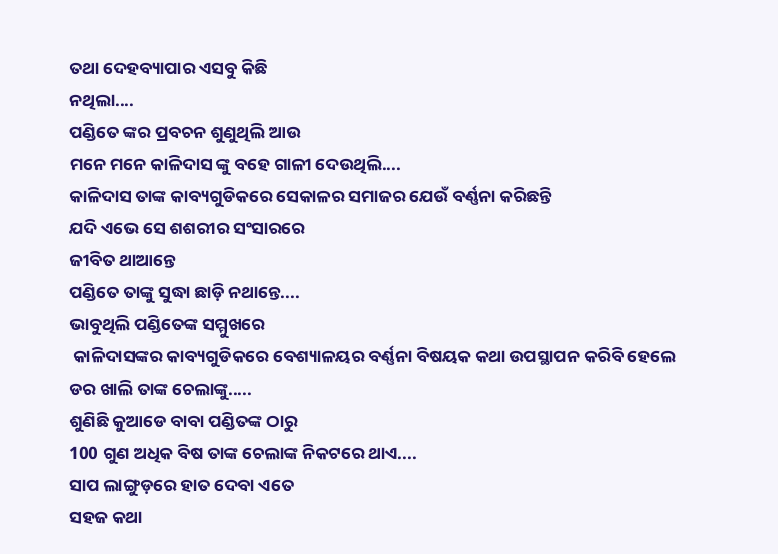ତଥା ଦେହବ୍ୟାପାର ଏସବୁ କିଛି
ନଥିଲା....
ପଣ୍ଡିତେ ଙ୍କର ପ୍ରବଚନ ଶୁଣୁଥିଲି ଆଉ
ମନେ ମନେ କାଳିଦାସ ଙ୍କୁ ବହେ ଗାଳୀ ଦେଉଥିଲି....
କାଳିଦାସ ତାଙ୍କ କାବ୍ୟଗୁଡିକରେ ସେକାଳର ସମାଜର ଯେଉଁ ବର୍ଣ୍ଣନା କରିଛନ୍ତି
ଯଦି ଏଭେ ସେ ଶଶରୀର ସଂସାରରେ
ଜୀବିତ ଥାଆନ୍ତେ
ପଣ୍ଡିତେ ତାଙ୍କୁ ସୁଦ୍ଧା ଛାଡ଼ି ନଥାନ୍ତେ....
ଭାବୁଥିଲି ପଣ୍ଡିତେଙ୍କ ସମ୍ମୁଖରେ
 କାଳିଦାସଙ୍କର କାବ୍ୟଗୁଡିକରେ ବେଶ୍ୟାଳୟର ବର୍ଣ୍ଣନା ବିଷୟକ କଥା ଉପସ୍ଥାପନ କରିବି ହେଲେ ଡର ଖାଲି ତାଙ୍କ ଚେଲାଙ୍କୁ.....
ଶୁଣିଛି କୁଆଡେ ବାବା ପଣ୍ଡିତଙ୍କ ଠାରୁ
100 ଗୁଣ ଅଧିକ ବିଷ ତାଙ୍କ ଚେଲାଙ୍କ ନିକଟରେ ଥାଏ....
ସାପ ଲାଙ୍ଗୁଡ଼ରେ ହାତ ଦେବା ଏତେ
ସହଜ କଥା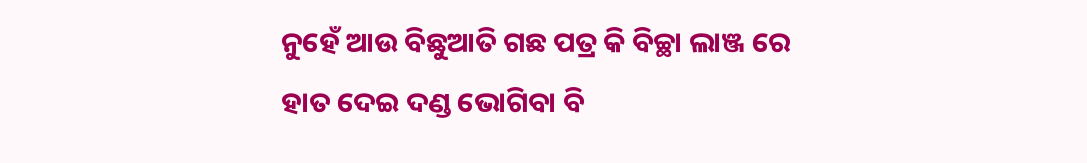ନୁହେଁ ଆଉ ବିଛୁଆତି ଗଛ ପତ୍ର କି ବିଚ୍ଛା ଲାଞ୍ଜ ରେ ହାତ ଦେଇ ଦଣ୍ଡ ଭୋଗିବା ବି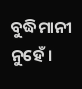ବୁଦ୍ଧିମାନୀ ନୁହେଁ ।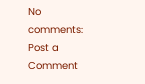No comments:
Post a Comment